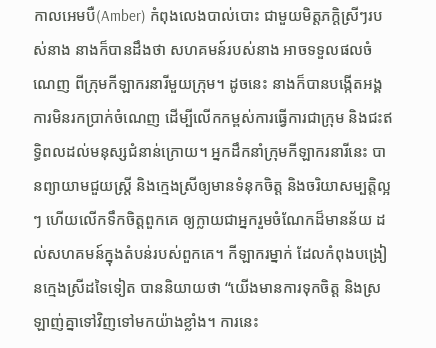កាលអេមបឺ(Amber) កំពុងលេងបាល់បោះ ជាមួយមិត្តភក្តិស្រីៗរបស់នាង នាងក៏បានដឹងថា សហគមន៍របស់នាង អាចទទួលផលចំណេញ ពីក្រុមកីឡាករនារីមួយក្រុម។ ដូចនេះ នាងក៏បានបង្កើតអង្គការមិនរកប្រាក់ចំណេញ ដើម្បីលើកកម្ពស់ការធ្វើការជាក្រុម និងជះឥទ្ធិពលដល់មនុស្សជំនាន់ក្រោយ។ អ្នកដឹកនាំក្រុមកីឡាករនារីនេះ បានព្យាយាមជួយស្រ្តី និងក្មេងស្រីឲ្យមានទំនុកចិត្ត និងចរិយាសម្បត្តិល្អៗ ហើយលើកទឹកចិត្តពួកគេ ឲ្យក្លាយជាអ្នករួមចំណែកដ៏មានន័យ ដល់សហគមន៍ក្នុងតំបន់របស់ពួកគេ។ កីឡាករម្នាក់ ដែលកំពុងបង្រៀនក្មេងស្រីដទៃទៀត បាននិយាយថា “យើងមានការទុកចិត្ត និងស្រឡាញ់គ្នាទៅវិញទៅមកយ៉ាងខ្លាំង។ ការនេះ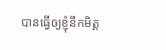បានធ្វើឲ្យខ្ញុំនឹកមិត្ត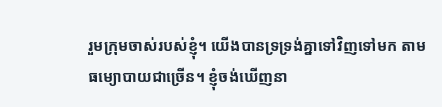រួមក្រុមចាស់របស់ខ្ញុំ។ យើងបានទ្រទ្រង់គ្នាទៅវិញទៅមក តាមធម្យោបាយជាច្រើន។ ខ្ញុំចង់ឃើញនា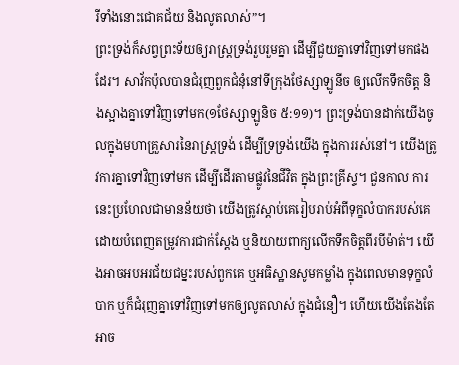រីទាំងនោះជោគជ័យ និងលូតលាស់”។
ព្រះទ្រង់ក៏សព្វព្រះទ័យឲ្យរាស្រ្តទ្រង់រួបរួមគ្នា ដើម្បីជួយគ្នាទៅវិញទៅមកផងដែរ។ សាវ័កប៉ុលបានជំរុញពួកជំនុំនៅទីក្រុងថែស្សាឡូនីច ឲ្យលើកទឹកចិត្ត និងស្អាងគ្នាទៅវិញទៅមក(១ថែស្សាឡូនិច ៥:១១)។ ព្រះទ្រង់បានដាក់យើងចូលក្នុងមហាគ្រួសារនៃរាស្រ្តទ្រង់ ដើម្បីទ្រទ្រង់យើង ក្នុងការរស់នៅ។ យើងត្រូវការគ្នាទៅវិញទៅមក ដើម្បីដើរតាមផ្លូវនៃជីវិត ក្នុងព្រះគ្រីស្ទ។ ជួនកាល ការនេះប្រហែលជាមានន័យថា យើងត្រូវស្តាប់គេរៀបរាប់អំពីទុក្ខលំបាករបស់គេ ដោយបំពេញតម្រូវការជាក់ស្តែង ឬនិយាយពាក្យលើកទឹកចិត្តពីរបីម៉ាត់។ យើងអាចអបអរជ័យជម្នះរបស់ពួកគេ ឬអធិស្ឋានសូមកម្លាំង ក្នុងពេលមានទុក្ខលំបាក ឬក៏ជំរុញគ្នាទៅវិញទៅមកឲ្យលូតលាស់ ក្នុងជំនឿ។ ហើយយើងតែងតែអាច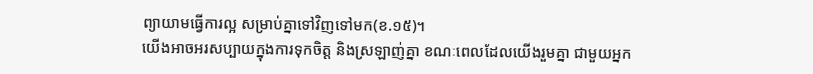ព្យាយាមធ្វើការល្អ សម្រាប់គ្នាទៅវិញទៅមក(ខ.១៥)។
យើងអាចអរសប្បាយក្នុងការទុកចិត្ត និងស្រឡាញ់គ្នា ខណៈពេលដែលយើងរួមគ្នា ជាមួយអ្នក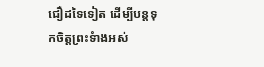ជឿដទៃទៀត ដើម្បីបន្តទុកចិត្តព្រះទំាងអស់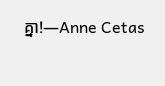គ្នា!—Anne Cetas